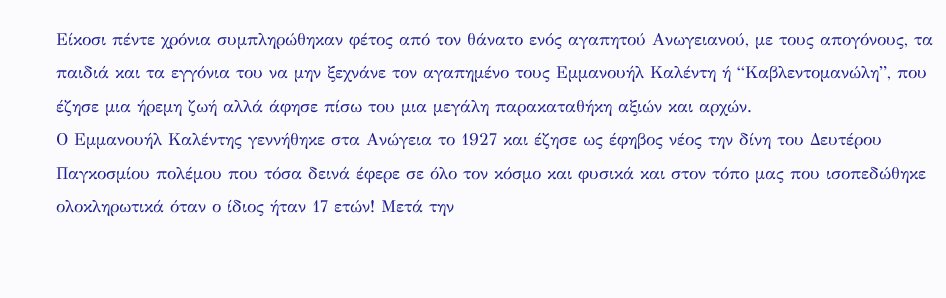Είκοσι πέντε χρόνια συμπληρώθηκαν φέτος από τον θάνατο ενός αγαπητού Ανωγειανού, με τους απογόνους, τα παιδιά και τα εγγόνια του να μην ξεχνάνε τον αγαπημένο τους Εμμανουήλ Καλέντη ή “Καβλεντομανώλη”, που έζησε μια ήρεμη ζωή αλλά άφησε πίσω του μια μεγάλη παρακαταθήκη αξιών και αρχών.
Ο Εμμανουήλ Καλέντης γεννήθηκε στα Ανώγεια το 1927 και έζησε ως έφηβος νέος την δίνη του Δευτέρου Παγκοσμίου πολέμου που τόσα δεινά έφερε σε όλο τον κόσμο και φυσικά και στον τόπο μας που ισοπεδώθηκε ολοκληρωτικά όταν ο ίδιος ήταν 17 ετών! Μετά την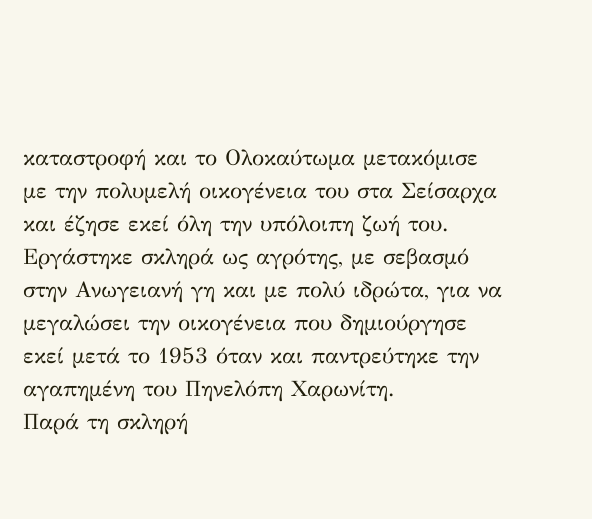καταστροφή και το Ολοκαύτωμα μετακόμισε με την πολυμελή οικογένεια του στα Σείσαρχα και έζησε εκεί όλη την υπόλοιπη ζωή του.
Εργάστηκε σκληρά ως αγρότης, με σεβασμό στην Ανωγειανή γη και με πολύ ιδρώτα, για να μεγαλώσει την οικογένεια που δημιούργησε εκεί μετά το 1953 όταν και παντρεύτηκε την αγαπημένη του Πηνελόπη Χαρωνίτη.
Παρά τη σκληρή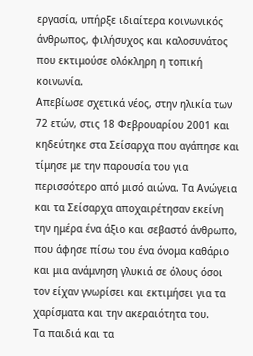εργασία, υπήρξε ιδιαίτερα κοινωνικός άνθρωπος, φιλήσυχος και καλοσυνάτος που εκτιμούσε ολόκληρη η τοπική κοινωνία.
Απεβίωσε σχετικά νέος, στην ηλικία των 72 ετών, στις 18 Φεβρουαρίου 2001 και κηδεύτηκε στα Σείσαρχα που αγάπησε και τίμησε με την παρουσία του για περισσότερο από μισό αιώνα. Τα Ανώγεια και τα Σείσαρχα αποχαιρέτησαν εκείνη την ημέρα ένα άξιο και σεβαστό άνθρωπο, που άφησε πίσω του ένα όνομα καθάριο και μια ανάμνηση γλυκιά σε όλους όσοι τον είχαν γνωρίσει και εκτιμήσει για τα χαρίσματα και την ακεραιότητα του.
Τα παιδιά και τα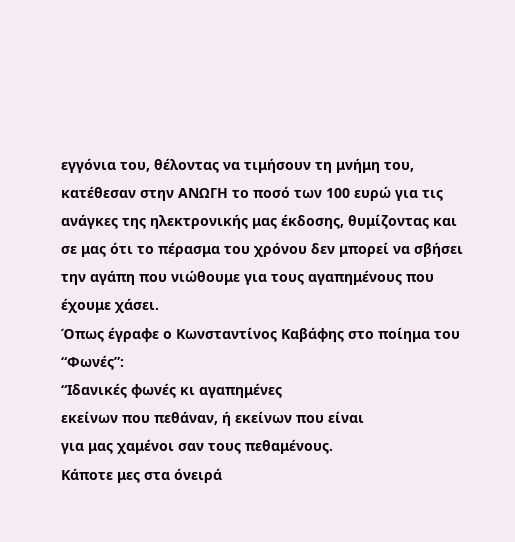εγγόνια του, θέλοντας να τιμήσουν τη μνήμη του, κατέθεσαν στην ΑΝΩΓΗ το ποσό των 100 ευρώ για τις ανάγκες της ηλεκτρονικής μας έκδοσης, θυμίζοντας και σε μας ότι το πέρασμα του χρόνου δεν μπορεί να σβήσει την αγάπη που νιώθουμε για τους αγαπημένους που έχουμε χάσει.
Όπως έγραφε ο Κωνσταντίνος Καβάφης στο ποίημα του “Φωνές”:
“Ιδανικές φωνές κι αγαπημένες
εκείνων που πεθάναν, ή εκείνων που είναι
για μας χαμένοι σαν τους πεθαμένους.
Κάποτε μες στα όνειρά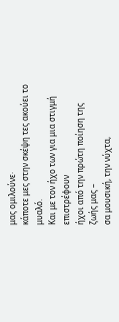μας ομιλούνε·
κάποτε μες στην σκέψη τες ακούει το μυαλό.
Και με τον ήχο των για μια στιγμή επιστρέφουν
ήχοι από την πρώτη ποίηση της ζωής μας –
σα μουσική, την νύχτα,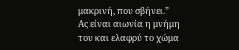μακρινή, που σβήνει.”
Ας είναι αιωνία η μνήμη του και ελαφρύ το χώμα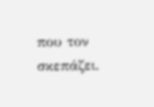που τον σκεπάζει.